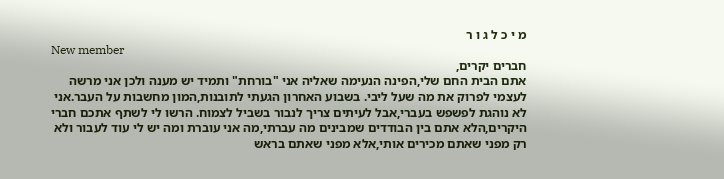מ י כ ל ג ו ר
New member
חברים יקרים,
אתם הבית החם שלי,הפינה הנעימה שאליה אני "בורחת" ותמיד יש מענה ולכן אני מרשה לעצמי לפרוק את מה שעל ליבי. בשבוע האחרון הגעתי לתובנות,המון מחשבות על העבר.אני לא נוהגת לפשפש בעברי,אבל לעיתים צריך לנבור בשביל לצמוח. הרשו לי לשתף אתכם חברי היקרים,הלא אתם בין הבודדים שמבינים מה עברתי,מה אני עוברת ומה יש לי עוד לעבור ולא רק מפני שאתם מכירים אותי,אלא מפני שאתם בראש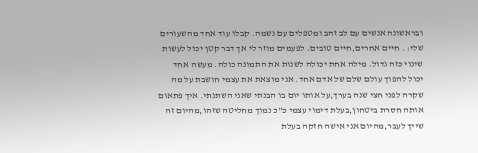ובראשונה אנשים עם לב זהב ומטפלים עם נשמה. קבלו עוד אחד מהשעורים שלי: . חיים אחרים,חיים טובים. לפעמים מוזר לי אך דבר קטן יכול לעשות שינוי כזה גדול. מילה אחת יכולה לשנות את התמונה כולה. מעשה אחד יכול להפוך עולם שלם של אדם אחד. אני מוצאת את עצמי חושבת על מה שקרה לפני חצי שנה בערך,על אותו יום בו הבנתי שאני השתנתי. איך פתאום אותה חסרת ביטחון,בעלת דימוי עצמי כ"כ נמוך מחליטה שזהו,מהיום זה שייך לעבר,מהיום אני אישה חזקה בעלת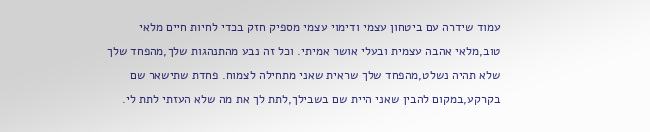עמוד שידרה עם ביטחון עצמי ודימוי עצמי מספיק חזק בכדי לחיות חיים מלאי טוב,מלאי אהבה עצמית ובעלי אושר אמיתי. וכל זה נבע מהתנהגות שלך,מהפחד שלך שלא תהיה נשלט,מהפחד שלך שראית שאני מתחילה לצמוח. פחדת שתישאר שם בקרקע,במקום להבין שאני היית שם בשבילך,לתת לך את מה שלא העזתי לתת לי.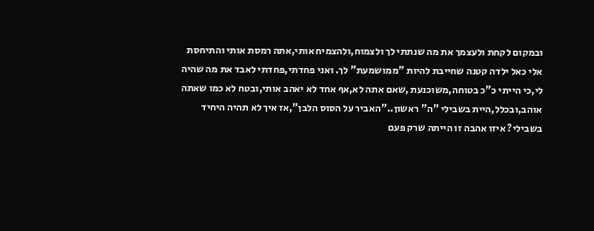ובמקום לקחת ולעצמך את מה שנתתי לך ולצמוח,ולהצמיח אותי,אתה רמסת אותי והתיחסת אלי כאל ילדה קטנה שחייבת להיות "ממושמעת" לך. ואני פחדתי,פחדתי לאבד את מה שהיה לי,כי הייתי כ"כ בטוחה,משוכנעת ,שאם אתה לא,אף אחד לא יאהב אותי,ובטח לא כמו שאתה אוהב,ובכלל,היית בשבילי "ה" ראשון.."האביר על הסוס הלבן",אז איך לא תהיה היחיד בשבילי? איזו אהבה זו הייתה שרק פעם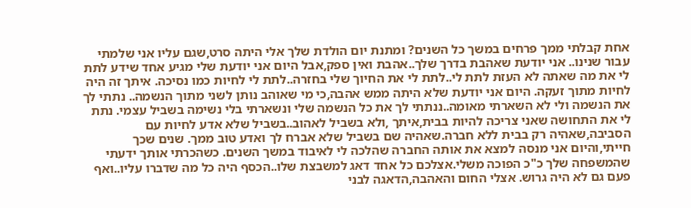אחת קבלתי ממך פרחים במשך כל השנים? ומתנת יום הולדת שלך אלי היתה סרט,שגם עליו אני שלמתי עבור שנינו.. אני יודעת שאהבת בדרך שלך..אהבת ואין ספק,אבל היום אני יודעת שלי מגיע אחד שידע לתת לי את מה שאתה לא העזת לתת לי..לתת לי את החיוך שלי בחזרה..לתת לי לחיות כמו נסיכה. איתך זה היה לחיות מתוך זעקה. היום אני יודעת שלא היתה ממש אהבה,כי מי שאוהב נותן לשני מתוך הנשמה.. נתתי לך את הנשמה ולי לא השארתי מאומה..ננתתי לך את כל הנשמה שלי ונשארתי בלי נשימה בשביל עצמי. נתת לי את התחושה שאני צריכה להיות בבית,איתך ,ולא בשביל לאהוב..בשביל שלא אדע לחיות עם הסביבה,שאהיה רק בבית ללא חברה.שאהיה שם בשביל שלא אברח לך ואדע טוב ממך. שנים שכך חייתי,והיום אני מנסה למצא את אותה החברה שהלכה לי לאיבוד במשך השנים. כשהכרתי אותך ידעתי שהמשפחה שלך כ"כ הפוכה משלי.אצלכם כל אחד דאג למשבצת שלו..הכסף היה כל מה שדברו עליו..ואף פעם גם לא היה גרוש. אצלי החום והאהבה,הדאגה לבני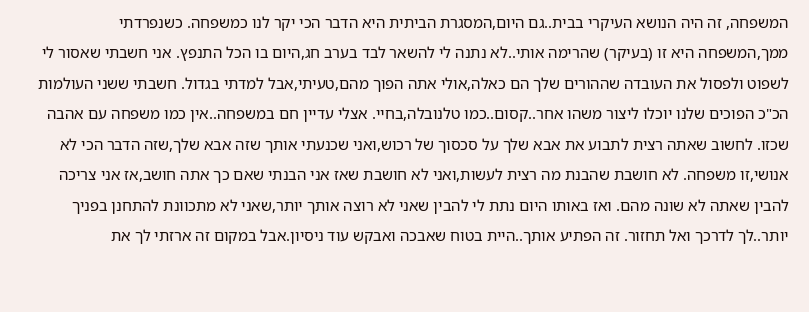המשפחה, זה היה הנושא העיקרי בבית..גם היום,המסגרת הביתית היא הדבר הכי יקר לנו כמשפחה. כשנפרדתי ממך,המשפחה היא זו (בעיקר) שהרימה אותי..לא נתנה לי להשאר לבד בערב חג,היום בו הכל התנפץ. אני חשבתי שאסור לי לשפוט ולפסול את העובדה שההורים שלך הם כאלה,אולי אתה הפוך מהם,טעיתי,אבל למדתי בגדול. חשבתי ששני העולמות הכ"כ הפוכים שלנו יוכלו ליצור משהו אחר..קסום..כמו טלנובלה,בחיי. אצלי עדיין חם במשפחה..אין כמו משפחה עם אהבה שכזו. לחשוב שאתה רצית לתבוע את אבא שלך על סכסוך של רכוש,ואני שכנעתי אותך שזה אבא שלך,שזה הדבר הכי לא אנושי,זו משפחה. לא חושבת שהבנת מה רצית לעשות,ואני לא חושבת שאז אני הבנתי שאם כך אתה חושב,אז אני צריכה להבין שאתה לא שונה מהם. ואז באותו היום נתת לי להבין שאני לא רוצה אותך יותר,שאני לא מתכוונת להתחנן בפניך יותר..לך לדרכך ואל תחזור. זה הפתיע אותך..היית בטוח שאבכה ואבקש עוד ניסיון.אבל במקום זה ארזתי לך את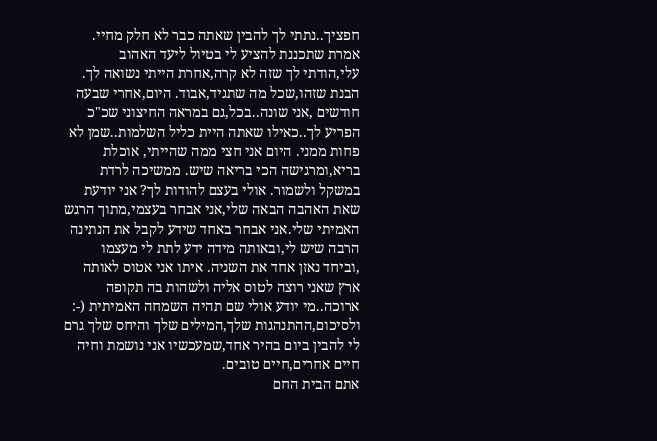חפציך..נתתי לך להבין שאתה כבר לא חלק מחיי. אמרת שתכננת להציע לי בטיול ליעד האהוב עלי,הודתי לך שזה לא קרה,אחרת הייתי נשואה לך. הבנת שזהו,שכל מה שתגיד,אבוד. היום,אחרי שבעה חודשים ,אני שונה..בכל,גם במראה החיצוני שכ"כ הפריע לך..כאילו שאתה היית כליל השלמות..שמן לא פחות ממני. היום אני חצי ממה שהייתי, אוכלת בריא,ומרגישה הכי בריאה שיש. ממשיכה לרדת במשקל ולשמור. אולי בעצם להודות לך? אני יודעת שאת האהבה הבאה שלי,אני אבחר בעצמי,מתוך הרגש האמיתי שלי.אני אבחר באחד שידע לקבל את הנתינה הרבה שיש לי,ובאותה מידה ידע לתת לי מעצמו ,וביחד נאזן אחד את השניה. איתו אני אטוס לאותה ארץ שאני רוצה לטוס אליה ולשהות בה תקופה ארוכה..מי יודע אולי שם תהיה השמחה האמיתית (-: ולסיכום,ההתנהגות שלך,המילים שלך והיחס שלך גרם לי להבין ביום בהיר אחד,שמעכשיו אני נושמת וחיה חיים אחרים,חיים טובים.
אתם הבית החם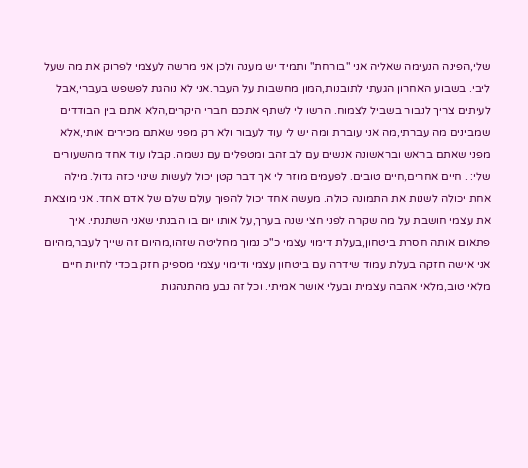שלי,הפינה הנעימה שאליה אני "בורחת" ותמיד יש מענה ולכן אני מרשה לעצמי לפרוק את מה שעל ליבי. בשבוע האחרון הגעתי לתובנות,המון מחשבות על העבר.אני לא נוהגת לפשפש בעברי,אבל לעיתים צריך לנבור בשביל לצמוח. הרשו לי לשתף אתכם חברי היקרים,הלא אתם בין הבודדים שמבינים מה עברתי,מה אני עוברת ומה יש לי עוד לעבור ולא רק מפני שאתם מכירים אותי,אלא מפני שאתם בראש ובראשונה אנשים עם לב זהב ומטפלים עם נשמה. קבלו עוד אחד מהשעורים שלי: . חיים אחרים,חיים טובים. לפעמים מוזר לי אך דבר קטן יכול לעשות שינוי כזה גדול. מילה אחת יכולה לשנות את התמונה כולה. מעשה אחד יכול להפוך עולם שלם של אדם אחד. אני מוצאת את עצמי חושבת על מה שקרה לפני חצי שנה בערך,על אותו יום בו הבנתי שאני השתנתי. איך פתאום אותה חסרת ביטחון,בעלת דימוי עצמי כ"כ נמוך מחליטה שזהו,מהיום זה שייך לעבר,מהיום אני אישה חזקה בעלת עמוד שידרה עם ביטחון עצמי ודימוי עצמי מספיק חזק בכדי לחיות חיים מלאי טוב,מלאי אהבה עצמית ובעלי אושר אמיתי. וכל זה נבע מהתנהגות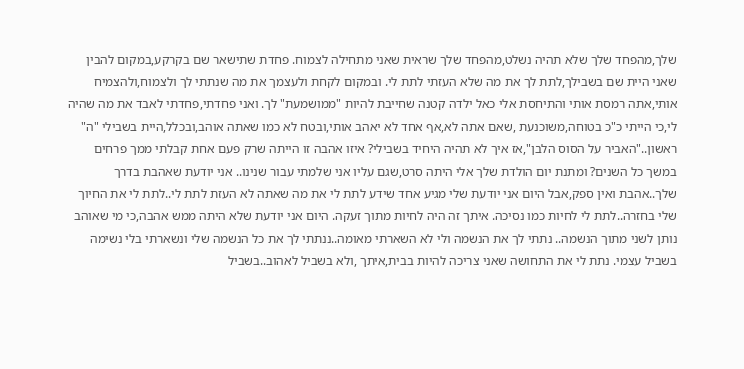שלך,מהפחד שלך שלא תהיה נשלט,מהפחד שלך שראית שאני מתחילה לצמוח. פחדת שתישאר שם בקרקע,במקום להבין שאני היית שם בשבילך,לתת לך את מה שלא העזתי לתת לי. ובמקום לקחת ולעצמך את מה שנתתי לך ולצמוח,ולהצמיח אותי,אתה רמסת אותי והתיחסת אלי כאל ילדה קטנה שחייבת להיות "ממושמעת" לך. ואני פחדתי,פחדתי לאבד את מה שהיה לי,כי הייתי כ"כ בטוחה,משוכנעת ,שאם אתה לא,אף אחד לא יאהב אותי,ובטח לא כמו שאתה אוהב,ובכלל,היית בשבילי "ה" ראשון.."האביר על הסוס הלבן",אז איך לא תהיה היחיד בשבילי? איזו אהבה זו הייתה שרק פעם אחת קבלתי ממך פרחים במשך כל השנים? ומתנת יום הולדת שלך אלי היתה סרט,שגם עליו אני שלמתי עבור שנינו.. אני יודעת שאהבת בדרך שלך..אהבת ואין ספק,אבל היום אני יודעת שלי מגיע אחד שידע לתת לי את מה שאתה לא העזת לתת לי..לתת לי את החיוך שלי בחזרה..לתת לי לחיות כמו נסיכה. איתך זה היה לחיות מתוך זעקה. היום אני יודעת שלא היתה ממש אהבה,כי מי שאוהב נותן לשני מתוך הנשמה.. נתתי לך את הנשמה ולי לא השארתי מאומה..ננתתי לך את כל הנשמה שלי ונשארתי בלי נשימה בשביל עצמי. נתת לי את התחושה שאני צריכה להיות בבית,איתך ,ולא בשביל לאהוב..בשביל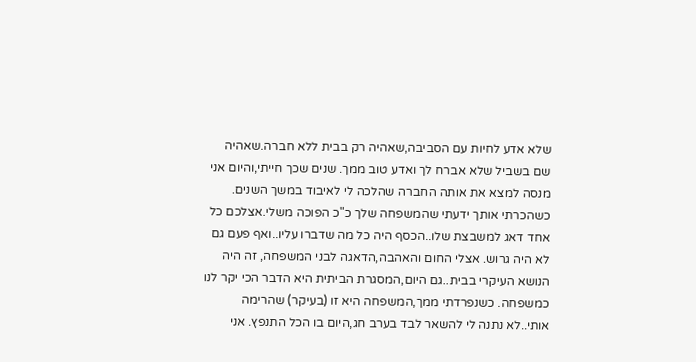שלא אדע לחיות עם הסביבה,שאהיה רק בבית ללא חברה.שאהיה שם בשביל שלא אברח לך ואדע טוב ממך. שנים שכך חייתי,והיום אני מנסה למצא את אותה החברה שהלכה לי לאיבוד במשך השנים. כשהכרתי אותך ידעתי שהמשפחה שלך כ"כ הפוכה משלי.אצלכם כל אחד דאג למשבצת שלו..הכסף היה כל מה שדברו עליו..ואף פעם גם לא היה גרוש. אצלי החום והאהבה,הדאגה לבני המשפחה, זה היה הנושא העיקרי בבית..גם היום,המסגרת הביתית היא הדבר הכי יקר לנו כמשפחה. כשנפרדתי ממך,המשפחה היא זו (בעיקר) שהרימה אותי..לא נתנה לי להשאר לבד בערב חג,היום בו הכל התנפץ. אני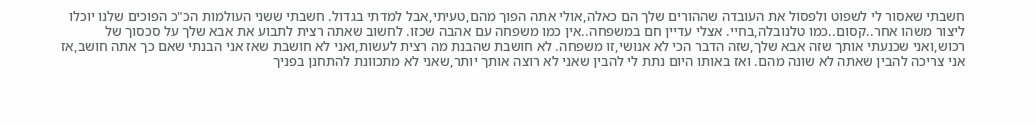חשבתי שאסור לי לשפוט ולפסול את העובדה שההורים שלך הם כאלה,אולי אתה הפוך מהם,טעיתי,אבל למדתי בגדול. חשבתי ששני העולמות הכ"כ הפוכים שלנו יוכלו ליצור משהו אחר..קסום..כמו טלנובלה,בחיי. אצלי עדיין חם במשפחה..אין כמו משפחה עם אהבה שכזו. לחשוב שאתה רצית לתבוע את אבא שלך על סכסוך של רכוש,ואני שכנעתי אותך שזה אבא שלך,שזה הדבר הכי לא אנושי,זו משפחה. לא חושבת שהבנת מה רצית לעשות,ואני לא חושבת שאז אני הבנתי שאם כך אתה חושב,אז אני צריכה להבין שאתה לא שונה מהם. ואז באותו היום נתת לי להבין שאני לא רוצה אותך יותר,שאני לא מתכוונת להתחנן בפניך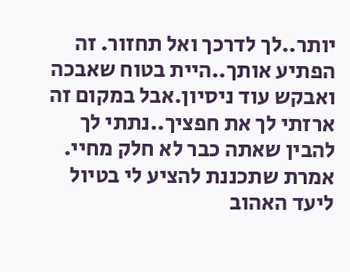יותר..לך לדרכך ואל תחזור. זה הפתיע אותך..היית בטוח שאבכה ואבקש עוד ניסיון.אבל במקום זה ארזתי לך את חפציך..נתתי לך להבין שאתה כבר לא חלק מחיי. אמרת שתכננת להציע לי בטיול ליעד האהוב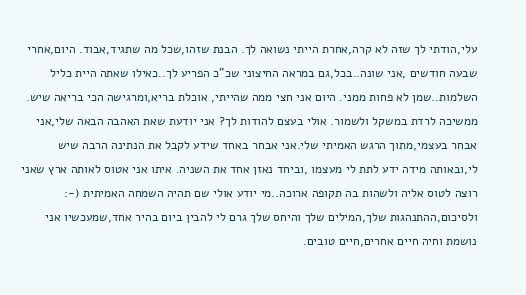עלי,הודתי לך שזה לא קרה,אחרת הייתי נשואה לך. הבנת שזהו,שכל מה שתגיד,אבוד. היום,אחרי שבעה חודשים ,אני שונה..בכל,גם במראה החיצוני שכ"כ הפריע לך..כאילו שאתה היית כליל השלמות..שמן לא פחות ממני. היום אני חצי ממה שהייתי, אוכלת בריא,ומרגישה הכי בריאה שיש. ממשיכה לרדת במשקל ולשמור. אולי בעצם להודות לך? אני יודעת שאת האהבה הבאה שלי,אני אבחר בעצמי,מתוך הרגש האמיתי שלי.אני אבחר באחד שידע לקבל את הנתינה הרבה שיש לי,ובאותה מידה ידע לתת לי מעצמו ,וביחד נאזן אחד את השניה. איתו אני אטוס לאותה ארץ שאני רוצה לטוס אליה ולשהות בה תקופה ארוכה..מי יודע אולי שם תהיה השמחה האמיתית (-: ולסיכום,ההתנהגות שלך,המילים שלך והיחס שלך גרם לי להבין ביום בהיר אחד,שמעכשיו אני נושמת וחיה חיים אחרים,חיים טובים.